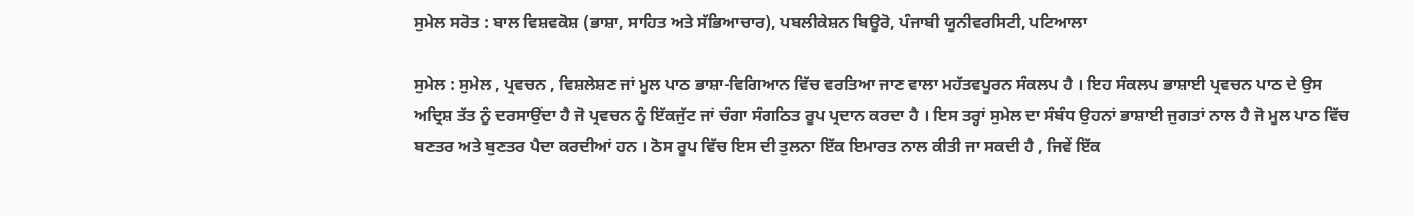ਸੁਮੇਲ ਸਰੋਤ : ਬਾਲ ਵਿਸ਼ਵਕੋਸ਼ (ਭਾਸ਼ਾ, ਸਾਹਿਤ ਅਤੇ ਸੱਭਿਆਚਾਰ), ਪਬਲੀਕੇਸ਼ਨ ਬਿਊਰੋ, ਪੰਜਾਬੀ ਯੂਨੀਵਰਸਿਟੀ, ਪਟਿਆਲਾ

ਸੁਮੇਲ : ਸੁਮੇਲ , ਪ੍ਰਵਚਨ , ਵਿਸ਼ਲੇਸ਼ਣ ਜਾਂ ਮੂਲ ਪਾਠ ਭਾਸ਼ਾ-ਵਿਗਿਆਨ ਵਿੱਚ ਵਰਤਿਆ ਜਾਣ ਵਾਲਾ ਮਹੱਤਵਪੂਰਨ ਸੰਕਲਪ ਹੈ । ਇਹ ਸੰਕਲਪ ਭਾਸ਼ਾਈ ਪ੍ਰਵਚਨ ਪਾਠ ਦੇ ਉਸ ਅਦ੍ਰਿਸ਼ ਤੱਤ ਨੂੰ ਦਰਸਾਉਂਦਾ ਹੈ ਜੋ ਪ੍ਰਵਚਨ ਨੂੰ ਇੱਕਜੁੱਟ ਜਾਂ ਚੰਗਾ ਸੰਗਠਿਤ ਰੂਪ ਪ੍ਰਦਾਨ ਕਰਦਾ ਹੈ । ਇਸ ਤਰ੍ਹਾਂ ਸੁਮੇਲ ਦਾ ਸੰਬੰਧ ਉਹਨਾਂ ਭਾਸ਼ਾਈ ਜੁਗਤਾਂ ਨਾਲ ਹੈ ਜੋ ਮੂਲ ਪਾਠ ਵਿੱਚ ਬਣਤਰ ਅਤੇ ਬੁਣਤਰ ਪੈਦਾ ਕਰਦੀਆਂ ਹਨ । ਠੋਸ ਰੂਪ ਵਿੱਚ ਇਸ ਦੀ ਤੁਲਨਾ ਇੱਕ ਇਮਾਰਤ ਨਾਲ ਕੀਤੀ ਜਾ ਸਕਦੀ ਹੈ , ਜਿਵੇਂ ਇੱਕ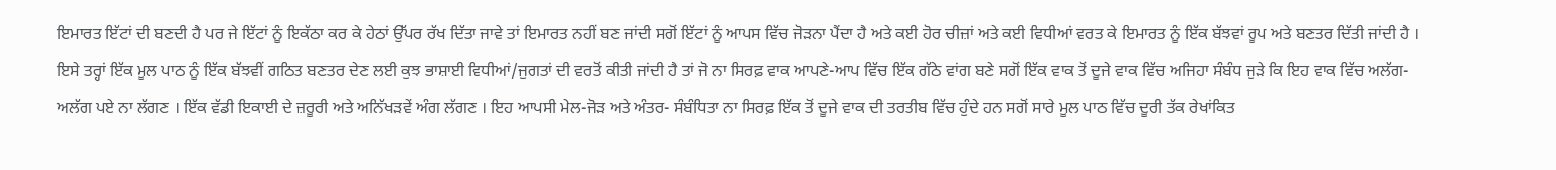ਇਮਾਰਤ ਇੱਟਾਂ ਦੀ ਬਣਦੀ ਹੈ ਪਰ ਜੇ ਇੱਟਾਂ ਨੂੰ ਇਕੱਠਾ ਕਰ ਕੇ ਹੇਠਾਂ ਉੱਪਰ ਰੱਖ ਦਿੱਤਾ ਜਾਵੇ ਤਾਂ ਇਮਾਰਤ ਨਹੀਂ ਬਣ ਜਾਂਦੀ ਸਗੋਂ ਇੱਟਾਂ ਨੂੰ ਆਪਸ ਵਿੱਚ ਜੋੜਨਾ ਪੈਂਦਾ ਹੈ ਅਤੇ ਕਈ ਹੋਰ ਚੀਜ਼ਾਂ ਅਤੇ ਕਈ ਵਿਧੀਆਂ ਵਰਤ ਕੇ ਇਮਾਰਤ ਨੂੰ ਇੱਕ ਬੱਝਵਾਂ ਰੂਪ ਅਤੇ ਬਣਤਰ ਦਿੱਤੀ ਜਾਂਦੀ ਹੈ । ਇਸੇ ਤਰ੍ਹਾਂ ਇੱਕ ਮੂਲ ਪਾਠ ਨੂੰ ਇੱਕ ਬੱਝਵੀਂ ਗਠਿਤ ਬਣਤਰ ਦੇਣ ਲਈ ਕੁਝ ਭਾਸ਼ਾਈ ਵਿਧੀਆਂ/ਜੁਗਤਾਂ ਦੀ ਵਰਤੋਂ ਕੀਤੀ ਜਾਂਦੀ ਹੈ ਤਾਂ ਜੋ ਨਾ ਸਿਰਫ਼ ਵਾਕ ਆਪਣੇ-ਆਪ ਵਿੱਚ ਇੱਕ ਗੱਠੇ ਵਾਂਗ ਬਣੇ ਸਗੋਂ ਇੱਕ ਵਾਕ ਤੋਂ ਦੂਜੇ ਵਾਕ ਵਿੱਚ ਅਜਿਹਾ ਸੰਬੰਧ ਜੁੜੇ ਕਿ ਇਹ ਵਾਕ ਵਿੱਚ ਅਲੱਗ-ਅਲੱਗ ਪਏ ਨਾ ਲੱਗਣ । ਇੱਕ ਵੱਡੀ ਇਕਾਈ ਦੇ ਜ਼ਰੂਰੀ ਅਤੇ ਅਨਿੱਖੜਵੇਂ ਅੰਗ ਲੱਗਣ । ਇਹ ਆਪਸੀ ਮੇਲ-ਜੋੜ ਅਤੇ ਅੰਤਰ- ਸੰਬੰਧਿਤਾ ਨਾ ਸਿਰਫ਼ ਇੱਕ ਤੋਂ ਦੂਜੇ ਵਾਕ ਦੀ ਤਰਤੀਬ ਵਿੱਚ ਹੁੰਦੇ ਹਨ ਸਗੋਂ ਸਾਰੇ ਮੂਲ ਪਾਠ ਵਿੱਚ ਦੂਰੀ ਤੱਕ ਰੇਖਾਂਕਿਤ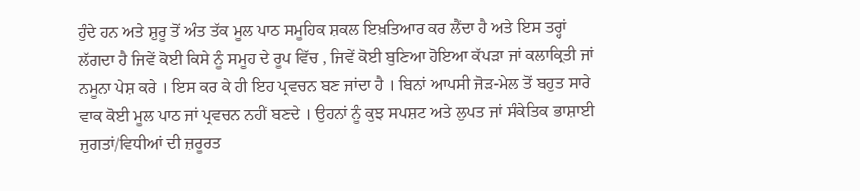ਹੁੰਦੇ ਹਨ ਅਤੇ ਸ਼ੁਰੂ ਤੋਂ ਅੰਤ ਤੱਕ ਮੂਲ ਪਾਠ ਸਮੂਹਿਕ ਸ਼ਕਲ ਇਖ਼ਤਿਆਰ ਕਰ ਲੈਂਦਾ ਹੈ ਅਤੇ ਇਸ ਤਰ੍ਹਾਂ ਲੱਗਦਾ ਹੈ ਜਿਵੇਂ ਕੋਈ ਕਿਸੇ ਨੂੰ ਸਮੂਹ ਦੇ ਰੂਪ ਵਿੱਚ , ਜਿਵੇਂ ਕੋਈ ਬੁਣਿਆ ਹੋਇਆ ਕੱਪੜਾ ਜਾਂ ਕਲਾਕ੍ਰਿਤੀ ਜਾਂ ਨਮੂਨਾ ਪੇਸ਼ ਕਰੇ । ਇਸ ਕਰ ਕੇ ਹੀ ਇਹ ਪ੍ਰਵਚਨ ਬਣ ਜਾਂਦਾ ਹੈ । ਬਿਨਾਂ ਆਪਸੀ ਜੋੜ-ਮੇਲ ਤੋਂ ਬਹੁਤ ਸਾਰੇ ਵਾਕ ਕੋਈ ਮੂਲ ਪਾਠ ਜਾਂ ਪ੍ਰਵਚਨ ਨਹੀਂ ਬਣਦੇ । ਉਹਨਾਂ ਨੂੰ ਕੁਝ ਸਪਸ਼ਟ ਅਤੇ ਲੁਪਤ ਜਾਂ ਸੰਕੇਤਿਕ ਭਾਸ਼ਾਈ ਜੁਗਤਾਂ/ਵਿਧੀਆਂ ਦੀ ਜ਼ਰੂਰਤ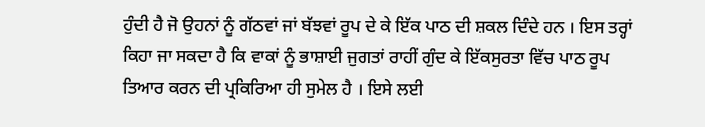ਹੁੰਦੀ ਹੈ ਜੋ ਉਹਨਾਂ ਨੂੰ ਗੱਠਵਾਂ ਜਾਂ ਬੱਝਵਾਂ ਰੂਪ ਦੇ ਕੇ ਇੱਕ ਪਾਠ ਦੀ ਸ਼ਕਲ ਦਿੰਦੇ ਹਨ । ਇਸ ਤਰ੍ਹਾਂ ਕਿਹਾ ਜਾ ਸਕਦਾ ਹੈ ਕਿ ਵਾਕਾਂ ਨੂੰ ਭਾਸ਼ਾਈ ਜੁਗਤਾਂ ਰਾਹੀਂ ਗੁੰਦ ਕੇ ਇੱਕਸੁਰਤਾ ਵਿੱਚ ਪਾਠ ਰੂਪ ਤਿਆਰ ਕਰਨ ਦੀ ਪ੍ਰਕਿਰਿਆ ਹੀ ਸੁਮੇਲ ਹੈ । ਇਸੇ ਲਈ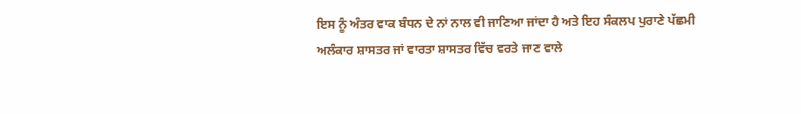ਇਸ ਨੂੰ ਅੰਤਰ ਵਾਕ ਬੰਧਨ ਦੇ ਨਾਂ ਨਾਲ ਵੀ ਜਾਣਿਆ ਜਾਂਦਾ ਹੈ ਅਤੇ ਇਹ ਸੰਕਲਪ ਪੁਰਾਣੇ ਪੱਛਮੀ ਅਲੰਕਾਰ ਸ਼ਾਸਤਰ ਜਾਂ ਵਾਰਤਾ ਸ਼ਾਸਤਰ ਵਿੱਚ ਵਰਤੇ ਜਾਣ ਵਾਲੇ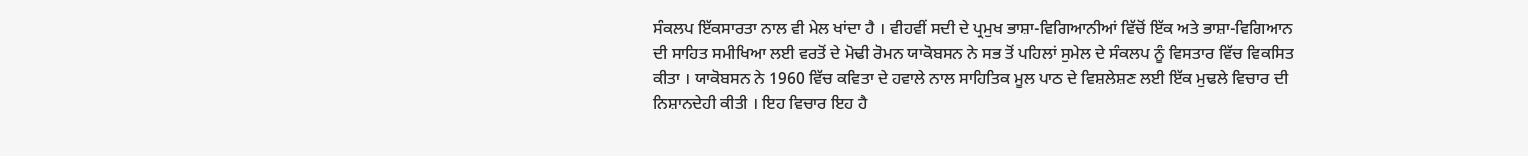ਸੰਕਲਪ ਇੱਕਸਾਰਤਾ ਨਾਲ ਵੀ ਮੇਲ ਖਾਂਦਾ ਹੈ । ਵੀਹਵੀਂ ਸਦੀ ਦੇ ਪ੍ਰਮੁਖ ਭਾਸ਼ਾ-ਵਿਗਿਆਨੀਆਂ ਵਿੱਚੋਂ ਇੱਕ ਅਤੇ ਭਾਸ਼ਾ-ਵਿਗਿਆਨ ਦੀ ਸਾਹਿਤ ਸਮੀਖਿਆ ਲਈ ਵਰਤੋਂ ਦੇ ਮੋਢੀ ਰੋਮਨ ਯਾਕੋਬਸਨ ਨੇ ਸਭ ਤੋਂ ਪਹਿਲਾਂ ਸੁਮੇਲ ਦੇ ਸੰਕਲਪ ਨੂੰ ਵਿਸਤਾਰ ਵਿੱਚ ਵਿਕਸਿਤ ਕੀਤਾ । ਯਾਕੋਬਸਨ ਨੇ 1960 ਵਿੱਚ ਕਵਿਤਾ ਦੇ ਹਵਾਲੇ ਨਾਲ ਸਾਹਿਤਿਕ ਮੂਲ ਪਾਠ ਦੇ ਵਿਸ਼ਲੇਸ਼ਣ ਲਈ ਇੱਕ ਮੁਢਲੇ ਵਿਚਾਰ ਦੀ ਨਿਸ਼ਾਨਦੇਹੀ ਕੀਤੀ । ਇਹ ਵਿਚਾਰ ਇਹ ਹੈ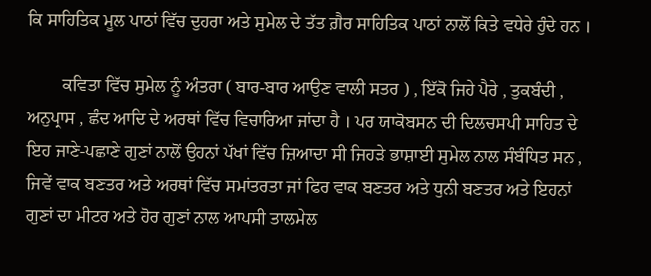ਕਿ ਸਾਹਿਤਿਕ ਮੂਲ ਪਾਠਾਂ ਵਿੱਚ ਦੁਹਰਾ ਅਤੇ ਸੁਮੇਲ ਦੇ ਤੱਤ ਗ਼ੈਰ ਸਾਹਿਤਿਕ ਪਾਠਾਂ ਨਾਲੋਂ ਕਿਤੇ ਵਧੇਰੇ ਹੁੰਦੇ ਹਨ ।

        ਕਵਿਤਾ ਵਿੱਚ ਸੁਮੇਲ ਨੂੰ ਅੰਤਰਾ ( ਬਾਰ-ਬਾਰ ਆਉਣ ਵਾਲੀ ਸਤਰ ) , ਇੱਕੋ ਜਿਹੇ ਪੈਰੇ , ਤੁਕਬੰਦੀ , ਅਨੁਪ੍ਰਾਸ , ਛੰਦ ਆਦਿ ਦੇ ਅਰਥਾਂ ਵਿੱਚ ਵਿਚਾਰਿਆ ਜਾਂਦਾ ਹੈ । ਪਰ ਯਾਕੋਬਸਨ ਦੀ ਦਿਲਚਸਪੀ ਸਾਹਿਤ ਦੇ ਇਹ ਜਾਣੇ-ਪਛਾਣੇ ਗੁਣਾਂ ਨਾਲੋਂ ਉਹਨਾਂ ਪੱਖਾਂ ਵਿੱਚ ਜ਼ਿਆਦਾ ਸੀ ਜਿਹੜੇ ਭਾਸ਼ਾਈ ਸੁਮੇਲ ਨਾਲ ਸੰਬੰਧਿਤ ਸਨ , ਜਿਵੇਂ ਵਾਕ ਬਣਤਰ ਅਤੇ ਅਰਥਾਂ ਵਿੱਚ ਸਮਾਂਤਰਤਾ ਜਾਂ ਫਿਰ ਵਾਕ ਬਣਤਰ ਅਤੇ ਧੁਨੀ ਬਣਤਰ ਅਤੇ ਇਹਨਾਂ ਗੁਣਾਂ ਦਾ ਮੀਟਰ ਅਤੇ ਹੋਰ ਗੁਣਾਂ ਨਾਲ ਆਪਸੀ ਤਾਲਮੇਲ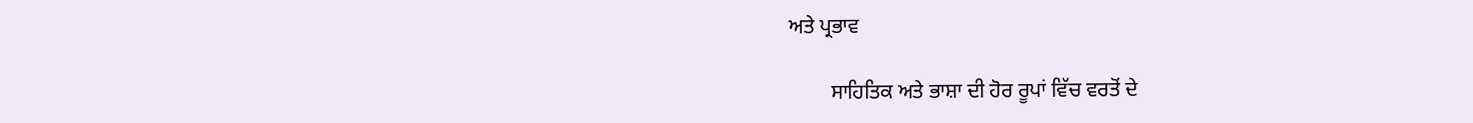ਅਤੇ ਪ੍ਰਭਾਵ

        ਸਾਹਿਤਿਕ ਅਤੇ ਭਾਸ਼ਾ ਦੀ ਹੋਰ ਰੂਪਾਂ ਵਿੱਚ ਵਰਤੋਂ ਦੇ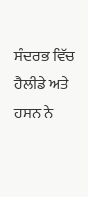ਸੰਦਰਭ ਵਿੱਚ ਹੈਲੀਡੇ ਅਤੇ ਹਸਨ ਨੇ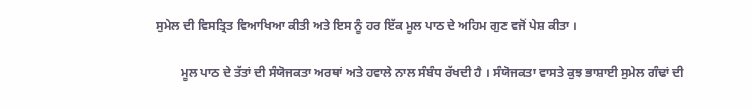ਸੁਮੇਲ ਦੀ ਵਿਸਤ੍ਰਿਤ ਵਿਆਖਿਆ ਕੀਤੀ ਅਤੇ ਇਸ ਨੂੰ ਹਰ ਇੱਕ ਮੂਲ ਪਾਠ ਦੇ ਅਹਿਮ ਗੁਣ ਵਜੋਂ ਪੇਸ਼ ਕੀਤਾ ।

        ਮੂਲ ਪਾਠ ਦੇ ਤੱਤਾਂ ਦੀ ਸੰਯੋਜਕਤਾ ਅਰਥਾਂ ਅਤੇ ਹਵਾਲੇ ਨਾਲ ਸੰਬੰਧ ਰੱਖਦੀ ਹੈ । ਸੰਯੋਜਕਤਾ ਵਾਸਤੇ ਕੁਝ ਭਾਸ਼ਾਈ ਸੁਮੇਲ ਗੰਢਾਂ ਦੀ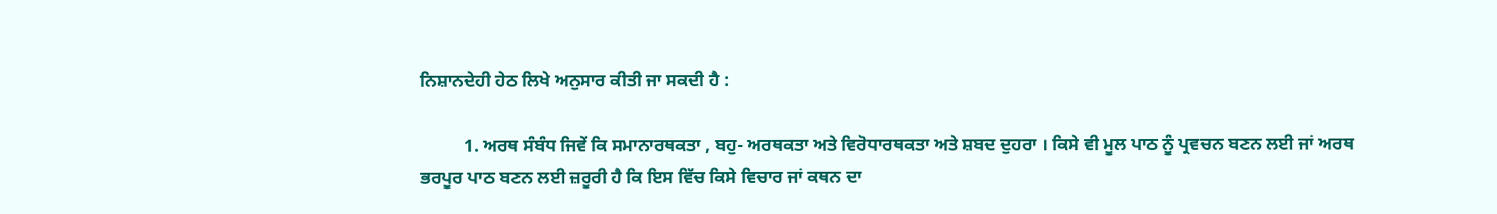ਨਿਸ਼ਾਨਦੇਹੀ ਹੇਠ ਲਿਖੇ ਅਨੁਸਾਰ ਕੀਤੀ ਜਾ ਸਕਦੀ ਹੈ :

          1. ਅਰਥ ਸੰਬੰਧ ਜਿਵੇਂ ਕਿ ਸਮਾਨਾਰਥਕਤਾ , ਬਹੁ- ਅਰਥਕਤਾ ਅਤੇ ਵਿਰੋਧਾਰਥਕਤਾ ਅਤੇ ਸ਼ਬਦ ਦੁਹਰਾ । ਕਿਸੇ ਵੀ ਮੂਲ ਪਾਠ ਨੂੰ ਪ੍ਰਵਚਨ ਬਣਨ ਲਈ ਜਾਂ ਅਰਥ ਭਰਪੂਰ ਪਾਠ ਬਣਨ ਲਈ ਜ਼ਰੂਰੀ ਹੈ ਕਿ ਇਸ ਵਿੱਚ ਕਿਸੇ ਵਿਚਾਰ ਜਾਂ ਕਥਨ ਦਾ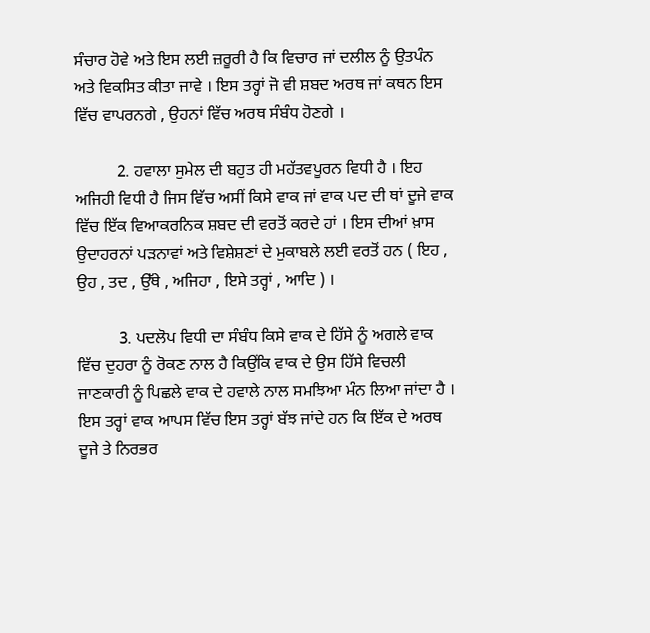ਸੰਚਾਰ ਹੋਵੇ ਅਤੇ ਇਸ ਲਈ ਜ਼ਰੂਰੀ ਹੈ ਕਿ ਵਿਚਾਰ ਜਾਂ ਦਲੀਲ ਨੂੰ ਉਤਪੰਨ ਅਤੇ ਵਿਕਸਿਤ ਕੀਤਾ ਜਾਵੇ । ਇਸ ਤਰ੍ਹਾਂ ਜੋ ਵੀ ਸ਼ਬਦ ਅਰਥ ਜਾਂ ਕਥਨ ਇਸ ਵਿੱਚ ਵਾਪਰਨਗੇ , ਉਹਨਾਂ ਵਿੱਚ ਅਰਥ ਸੰਬੰਧ ਹੋਣਗੇ ।

          2. ਹਵਾਲਾ ਸੁਮੇਲ ਦੀ ਬਹੁਤ ਹੀ ਮਹੱਤਵਪੂਰਨ ਵਿਧੀ ਹੈ । ਇਹ ਅਜਿਹੀ ਵਿਧੀ ਹੈ ਜਿਸ ਵਿੱਚ ਅਸੀਂ ਕਿਸੇ ਵਾਕ ਜਾਂ ਵਾਕ ਪਦ ਦੀ ਥਾਂ ਦੂਜੇ ਵਾਕ ਵਿੱਚ ਇੱਕ ਵਿਆਕਰਨਿਕ ਸ਼ਬਦ ਦੀ ਵਰਤੋਂ ਕਰਦੇ ਹਾਂ । ਇਸ ਦੀਆਂ ਖ਼ਾਸ ਉਦਾਹਰਨਾਂ ਪੜਨਾਵਾਂ ਅਤੇ ਵਿਸ਼ੇਸ਼ਣਾਂ ਦੇ ਮੁਕਾਬਲੇ ਲਈ ਵਰਤੋਂ ਹਨ ( ਇਹ , ਉਹ , ਤਦ , ਉੱਥੇ , ਅਜਿਹਾ , ਇਸੇ ਤਰ੍ਹਾਂ , ਆਦਿ ) ।

          3. ਪਦਲੋਪ ਵਿਧੀ ਦਾ ਸੰਬੰਧ ਕਿਸੇ ਵਾਕ ਦੇ ਹਿੱਸੇ ਨੂੰ ਅਗਲੇ ਵਾਕ ਵਿੱਚ ਦੁਹਰਾ ਨੂੰ ਰੋਕਣ ਨਾਲ ਹੈ ਕਿਉਂਕਿ ਵਾਕ ਦੇ ਉਸ ਹਿੱਸੇ ਵਿਚਲੀ ਜਾਣਕਾਰੀ ਨੂੰ ਪਿਛਲੇ ਵਾਕ ਦੇ ਹਵਾਲੇ ਨਾਲ ਸਮਝਿਆ ਮੰਨ ਲਿਆ ਜਾਂਦਾ ਹੈ । ਇਸ ਤਰ੍ਹਾਂ ਵਾਕ ਆਪਸ ਵਿੱਚ ਇਸ ਤਰ੍ਹਾਂ ਬੱਝ ਜਾਂਦੇ ਹਨ ਕਿ ਇੱਕ ਦੇ ਅਰਥ ਦੂਜੇ ਤੇ ਨਿਰਭਰ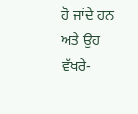ਹੋ ਜਾਂਦੇ ਹਨ ਅਤੇ ਉਹ ਵੱਖਰੇ-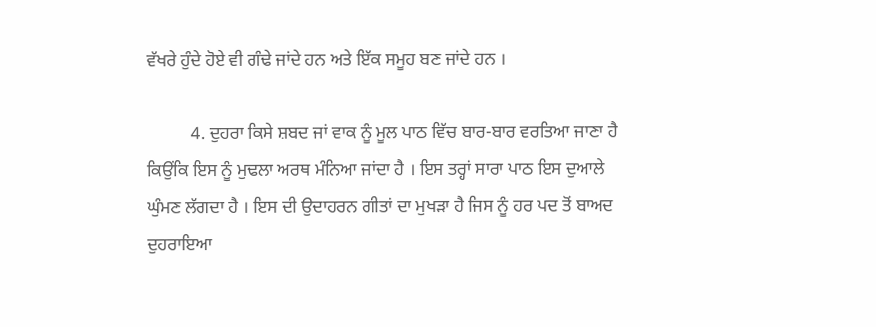ਵੱਖਰੇ ਹੁੰਦੇ ਹੋਏ ਵੀ ਗੰਢੇ ਜਾਂਦੇ ਹਨ ਅਤੇ ਇੱਕ ਸਮੂਹ ਬਣ ਜਾਂਦੇ ਹਨ ।

          4. ਦੁਹਰਾ ਕਿਸੇ ਸ਼ਬਦ ਜਾਂ ਵਾਕ ਨੂੰ ਮੂਲ ਪਾਠ ਵਿੱਚ ਬਾਰ-ਬਾਰ ਵਰਤਿਆ ਜਾਣਾ ਹੈ ਕਿਉਂਕਿ ਇਸ ਨੂੰ ਮੁਢਲਾ ਅਰਥ ਮੰਨਿਆ ਜਾਂਦਾ ਹੈ । ਇਸ ਤਰ੍ਹਾਂ ਸਾਰਾ ਪਾਠ ਇਸ ਦੁਆਲੇ ਘੁੰਮਣ ਲੱਗਦਾ ਹੈ । ਇਸ ਦੀ ਉਦਾਹਰਨ ਗੀਤਾਂ ਦਾ ਮੁਖੜਾ ਹੈ ਜਿਸ ਨੂੰ ਹਰ ਪਦ ਤੋਂ ਬਾਅਦ ਦੁਹਰਾਇਆ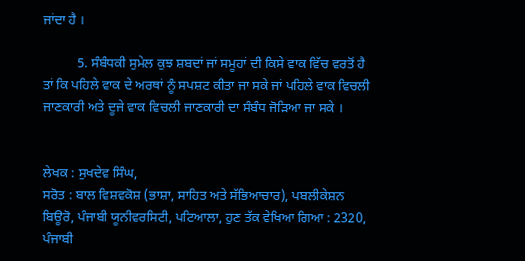ਜਾਂਦਾ ਹੈ ।

          5. ਸੰਬੰਧਕੀ ਸੁਮੇਲ ਕੁਝ ਸ਼ਬਦਾਂ ਜਾਂ ਸਮੂਹਾਂ ਦੀ ਕਿਸੇ ਵਾਕ ਵਿੱਚ ਵਰਤੋਂ ਹੈ ਤਾਂ ਕਿ ਪਹਿਲੇ ਵਾਕ ਦੇ ਅਰਥਾਂ ਨੂੰ ਸਪਸ਼ਟ ਕੀਤਾ ਜਾ ਸਕੇ ਜਾਂ ਪਹਿਲੇ ਵਾਕ ਵਿਚਲੀ ਜਾਣਕਾਰੀ ਅਤੇ ਦੂਜੇ ਵਾਕ ਵਿਚਲੀ ਜਾਣਕਾਰੀ ਦਾ ਸੰਬੰਧ ਜੋੜਿਆ ਜਾ ਸਕੇ ।


ਲੇਖਕ : ਸੁਖਦੇਵ ਸਿੰਘ,
ਸਰੋਤ : ਬਾਲ ਵਿਸ਼ਵਕੋਸ਼ (ਭਾਸ਼ਾ, ਸਾਹਿਤ ਅਤੇ ਸੱਭਿਆਚਾਰ), ਪਬਲੀਕੇਸ਼ਨ ਬਿਊਰੋ, ਪੰਜਾਬੀ ਯੂਨੀਵਰਸਿਟੀ, ਪਟਿਆਲਾ, ਹੁਣ ਤੱਕ ਵੇਖਿਆ ਗਿਆ : 2320, ਪੰਜਾਬੀ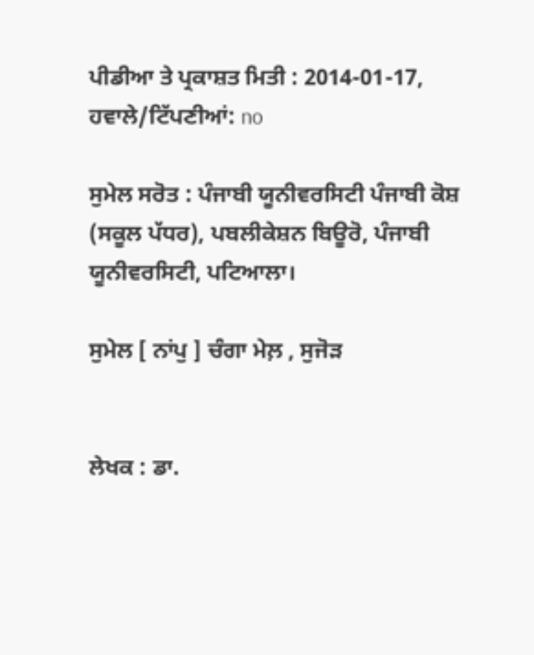ਪੀਡੀਆ ਤੇ ਪ੍ਰਕਾਸ਼ਤ ਮਿਤੀ : 2014-01-17, ਹਵਾਲੇ/ਟਿੱਪਣੀਆਂ: no

ਸੁਮੇਲ ਸਰੋਤ : ਪੰਜਾਬੀ ਯੂਨੀਵਰਸਿਟੀ ਪੰਜਾਬੀ ਕੋਸ਼ (ਸਕੂਲ ਪੱਧਰ), ਪਬਲੀਕੇਸ਼ਨ ਬਿਊਰੋ, ਪੰਜਾਬੀ ਯੂਨੀਵਰਸਿਟੀ, ਪਟਿਆਲਾ।

ਸੁਮੇਲ [ ਨਾਂਪੁ ] ਚੰਗਾ ਮੇਲ਼ , ਸੁਜੋੜ


ਲੇਖਕ : ਡਾ.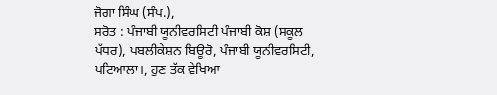ਜੋਗਾ ਸਿੰਘ (ਸੰਪ.),
ਸਰੋਤ : ਪੰਜਾਬੀ ਯੂਨੀਵਰਸਿਟੀ ਪੰਜਾਬੀ ਕੋਸ਼ (ਸਕੂਲ ਪੱਧਰ), ਪਬਲੀਕੇਸ਼ਨ ਬਿਊਰੋ, ਪੰਜਾਬੀ ਯੂਨੀਵਰਸਿਟੀ, ਪਟਿਆਲਾ।, ਹੁਣ ਤੱਕ ਵੇਖਿਆ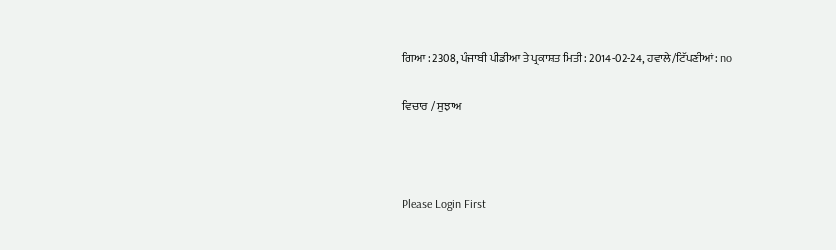ਗਿਆ : 2308, ਪੰਜਾਬੀ ਪੀਡੀਆ ਤੇ ਪ੍ਰਕਾਸ਼ਤ ਮਿਤੀ : 2014-02-24, ਹਵਾਲੇ/ਟਿੱਪਣੀਆਂ: no

ਵਿਚਾਰ / ਸੁਝਾਅ



Please Login First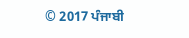© 2017 ਪੰਜਾਬੀ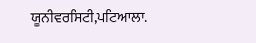ਯੂਨੀਵਰਸਿਟੀ,ਪਟਿਆਲਾ.